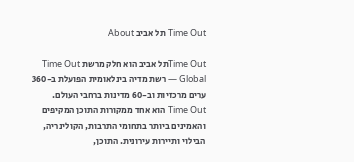Time Out תל אביב About

Time Outתל אביב הוא חלק מרשת Time Out Global — רשת מדיה בינלאומית הפועלת ב-360 ערים מרכזיות וב-60 מדינות ברחבי העולם. Time Out הוא אחד ממקורות התוכן המקיפים והאמינים ביותר בתחומי התרבות, הקולינריה, הבילוי ותיירות עירונית. התוכן,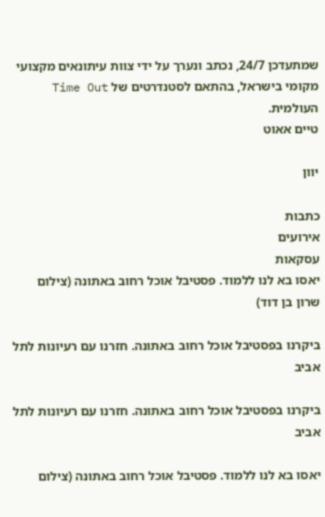שמתעדכן 24/7, נכתב ונערך על ידי צוות עיתונאים מקצועי מקומי בישראל, בהתאם לסטנדרטים של Time Out העולמית.
טיים אאוט

יוון

כתבות
אירועים
עסקאות
יאסו בא לנו ללמוד. פסטיבל אוכל רחוב באתונה (צילום שרון בן דוד)

ביקרנו בפסטיבל אוכל רחוב באתונה. חזרנו עם רעיונות לתל אביב

ביקרנו בפסטיבל אוכל רחוב באתונה. חזרנו עם רעיונות לתל אביב

יאסו בא לנו ללמוד. פסטיבל אוכל רחוב באתונה (צילום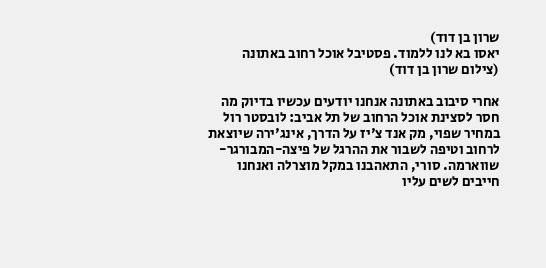שרון בן דוד)
יאסו בא לנו ללמוד. פסטיבל אוכל רחוב באתונה (צילום שרון בן דוד)

אחרי סיבוב באתונה אנחנו יודעים עכשיו בדיוק מה חסר לסצינת אוכל הרחוב של תל אביב: לובסטר רול במחיר שפוי, מק אנד צ'יז על הדרך, אינג'ירה שיוצאת לרחוב וטיפה לשבור את ההרגל של פיצה-המבורגר-שווארמה. סורי, התאהבנו במקל מוצרלה ואנחנו חייבים לשים עליו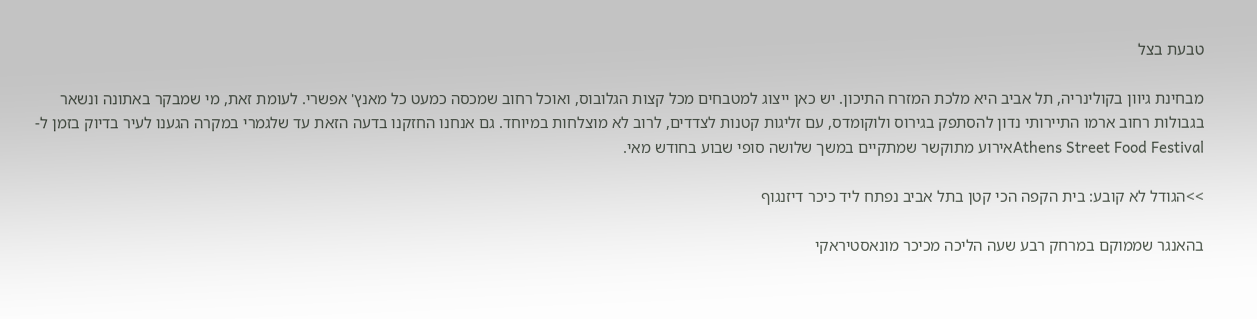טבעת בצל

מבחינת גיוון בקולינריה, תל אביב היא מלכת המזרח התיכון. יש כאן ייצוג למטבחים מכל קצות הגלובוס, ואוכל רחוב שמכסה כמעט כל מאנץ' אפשרי. לעומת זאת, מי שמבקר באתונה ונשאר בגבולות רחוב ארמו התיירותי נדון להסתפק בגירוס ולוקומדס, עם זליגות קטנות לצדדים, לרוב לא מוצלחות במיוחד. גם אנחנו החזקנו בדעה הזאת עד שלגמרי במקרה הגענו לעיר בדיוק בזמן ל-Athens Street Food Festivalאירוע מתוקשר שמתקיים במשך שלושה סופי שבוע בחודש מאי.

>>הגודל לא קובע: בית הקפה הכי קטן בתל אביב נפתח ליד כיכר דיזנגוף

בהאנגר שממוקם במרחק רבע שעה הליכה מכיכר מונאסטיראקי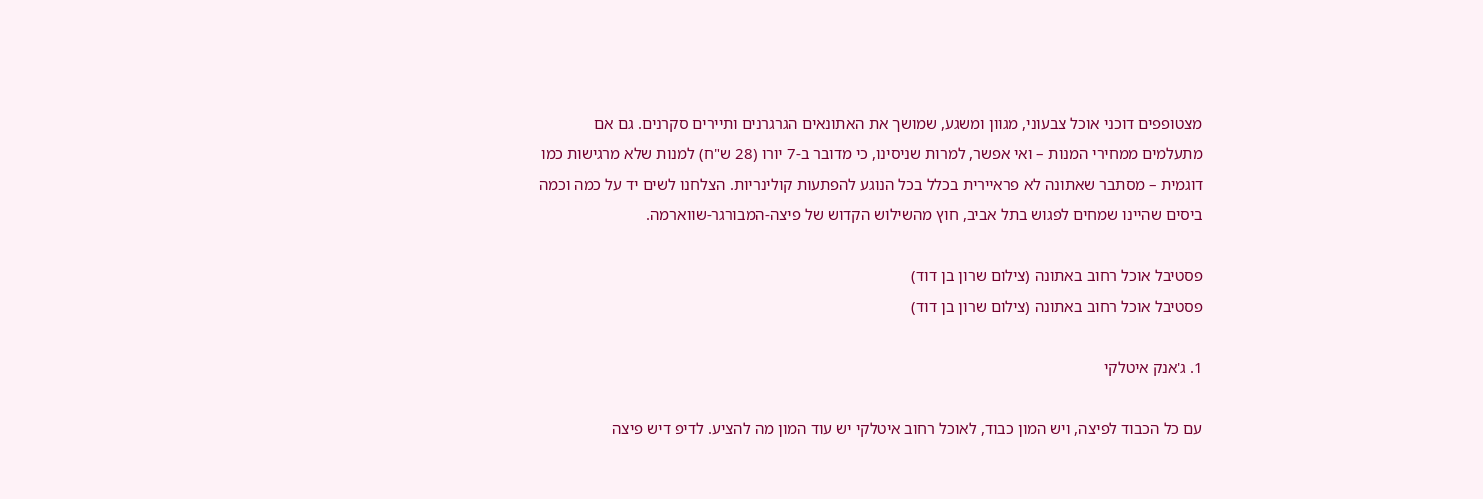מצטופפים דוכני אוכל צבעוני, מגוון ומשגע, שמושך את האתונאים הגרגרנים ותיירים סקרנים. גם אם מתעלמים ממחירי המנות – ואי אפשר, למרות שניסינו, כי מדובר ב-7 יורו (28 ש"ח) למנות שלא מרגישות כמו דוגמית – מסתבר שאתונה לא פראיירית בכלל בכל הנוגע להפתעות קולינריות. הצלחנו לשים יד על כמה וכמה ביסים שהיינו שמחים לפגוש בתל אביב, חוץ מהשילוש הקדוש של פיצה-המבורגר-שווארמה.

פסטיבל אוכל רחוב באתונה (צילום שרון בן דוד)
פסטיבל אוכל רחוב באתונה (צילום שרון בן דוד)

1. ג'אנק איטלקי

עם כל הכבוד לפיצה, ויש המון כבוד, לאוכל רחוב איטלקי יש עוד המון מה להציע. לדיפ דיש פיצה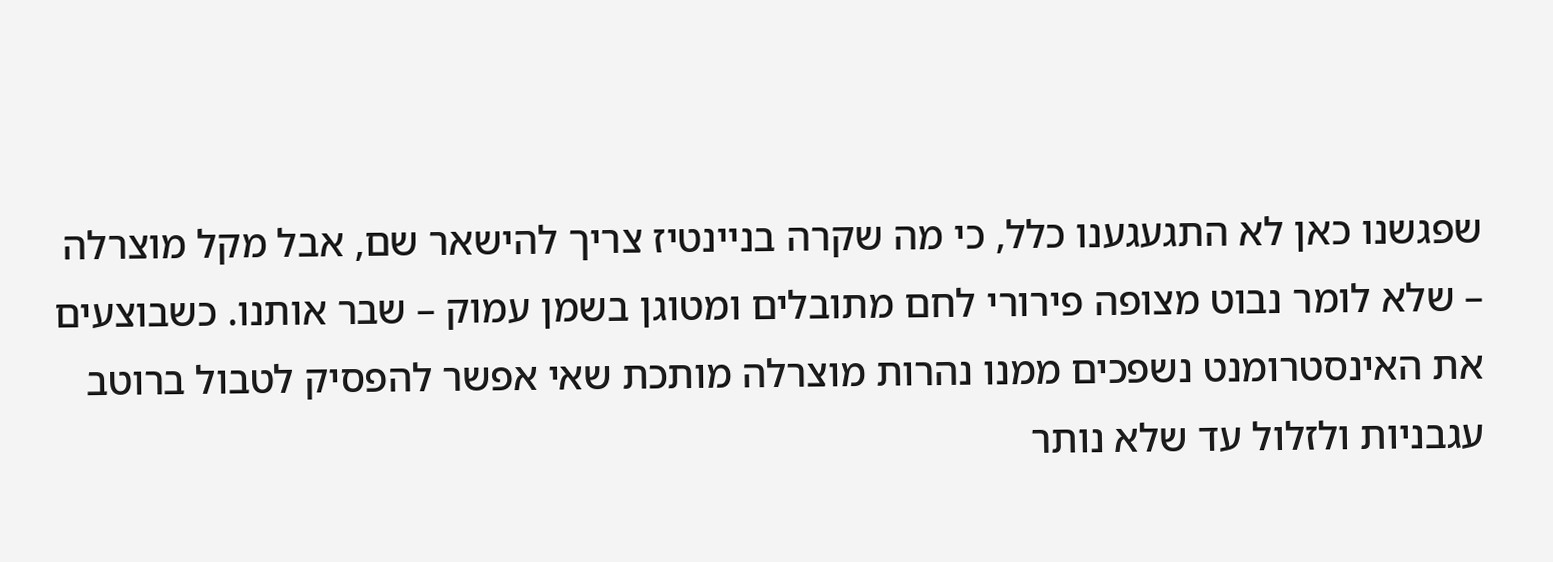שפגשנו כאן לא התגעגענו כלל, כי מה שקרה בניינטיז צריך להישאר שם, אבל מקל מוצרלה – שלא לומר נבוט מצופה פירורי לחם מתובלים ומטוגן בשמן עמוק – שבר אותנו. כשבוצעים את האינסטרומנט נשפכים ממנו נהרות מוצרלה מותכת שאי אפשר להפסיק לטבול ברוטב עגבניות ולזלול עד שלא נותר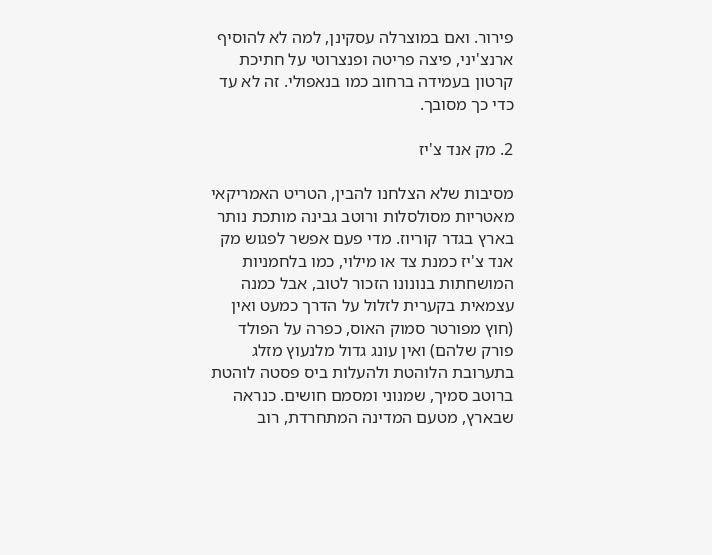פירור. ואם במוצרלה עסקינן, למה לא להוסיף ארנצ'יני, פיצה פריטה ופנצרוטי על חתיכת קרטון בעמידה ברחוב כמו בנאפולי. זה לא עד כדי כך מסובך.

2. מק אנד צ'יז

מסיבות שלא הצלחנו להבין, הטריט האמריקאי מאטריות מסולסלות ורוטב גבינה מותכת נותר בארץ בגדר קוריוז. מדי פעם אפשר לפגוש מק אנד צ'יז כמנת צד או מילוי, כמו בלחמניות המושחתות בנונונו הזכור לטוב, אבל כמנה עצמאית בקערית לזלול על הדרך כמעט ואין (חוץ מפורטר סמוק האוס, כפרה על הפולד פורק שלהם) ואין עונג גדול מלנעוץ מזלג בתערובת הלוהטת ולהעלות ביס פסטה לוהטת ברוטב סמיך, שמנוני ומסמם חושים. כנראה שבארץ, מטעם המדינה המתחרדת, רוב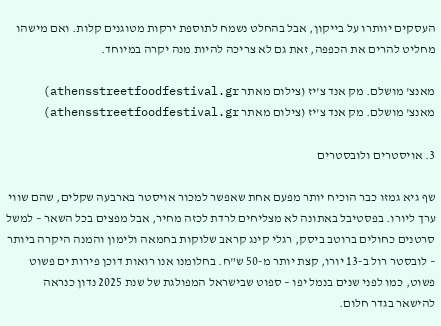העסקים יוותרו על בייקון, אבל בהחלט נשמח לתוספת ירקות מטוגנים קלות. ואם מישהו מחליט להרים את הכפפה, זאת גם לא צריכה להיות מנה יקרה במיוחד.

מאנצ' מושלם. מק אנד צ'יז (צילום מאתר athensstreetfoodfestival.gr)
מאנצ' מושלם. מק אנד צ'יז (צילום מאתר athensstreetfoodfestival.gr)

3. אויסטרים ולובסטרים

שף גיא גמזו כבר הוכיח יותר מפעם אחת שאפשר למכור אויסטר בארבעה שקלים, שהם שווי ערך ליורו. בפסטיבל באתונה לא מצליחים לרדת לכזה מחיר, אבל מפצים בכל השאר – למשל סרטנים כחולים ברוטב ביסק, רגלי קינג קראב שלוקות בחמאה ולימון והמנה היקרה ביותר – לובסטר רול ב-13 יורו, קצת יותר מ-50 ש"ח. בחלומנו אנו רואות דוכן פירות ים פשוט פשוט, כמו לפני שנים בנמל יפו – ספוט שבישראל המפולגת של שנת 2025 נדון כנראה להישאר בגדר חלום.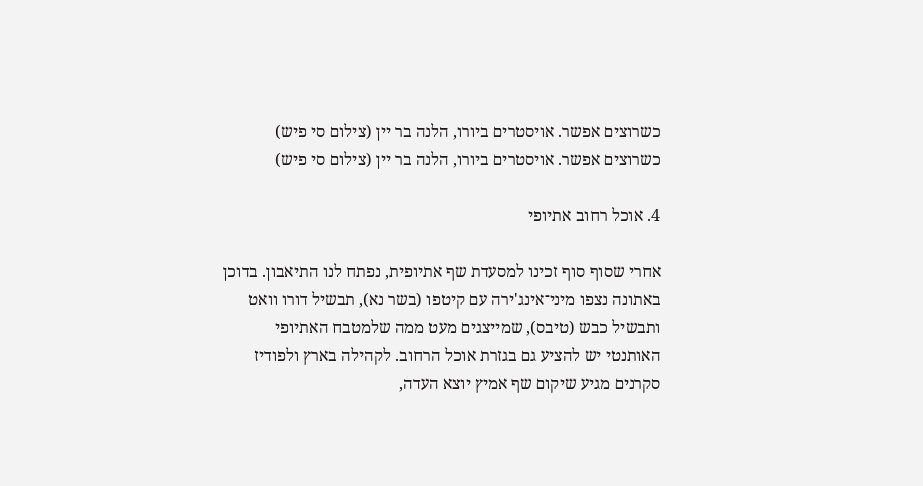כשרוצים אפשר. אויסטרים ביורו, הלנה בר יין (צילום סי פיש)
כשרוצים אפשר. אויסטרים ביורו, הלנה בר יין (צילום סי פיש)

4. אוכל רחוב אתיופי

אחרי שסוף סוף זכינו למסעדת שף אתיופית, נפתח לנו התיאבון. בדוכן באתונה נצפו מיני־אינג'ירה עם קיטפו (בשר נא), תבשיל דורו וואט ותבשיל כבש (טיבס), שמייצגים מעט ממה שלמטבח האתיופי האותנטי יש להציע גם בגזרת אוכל הרחוב. לקהילה בארץ ולפודיז סקרנים מגיע שיקום שף אמיץ יוצא העדה,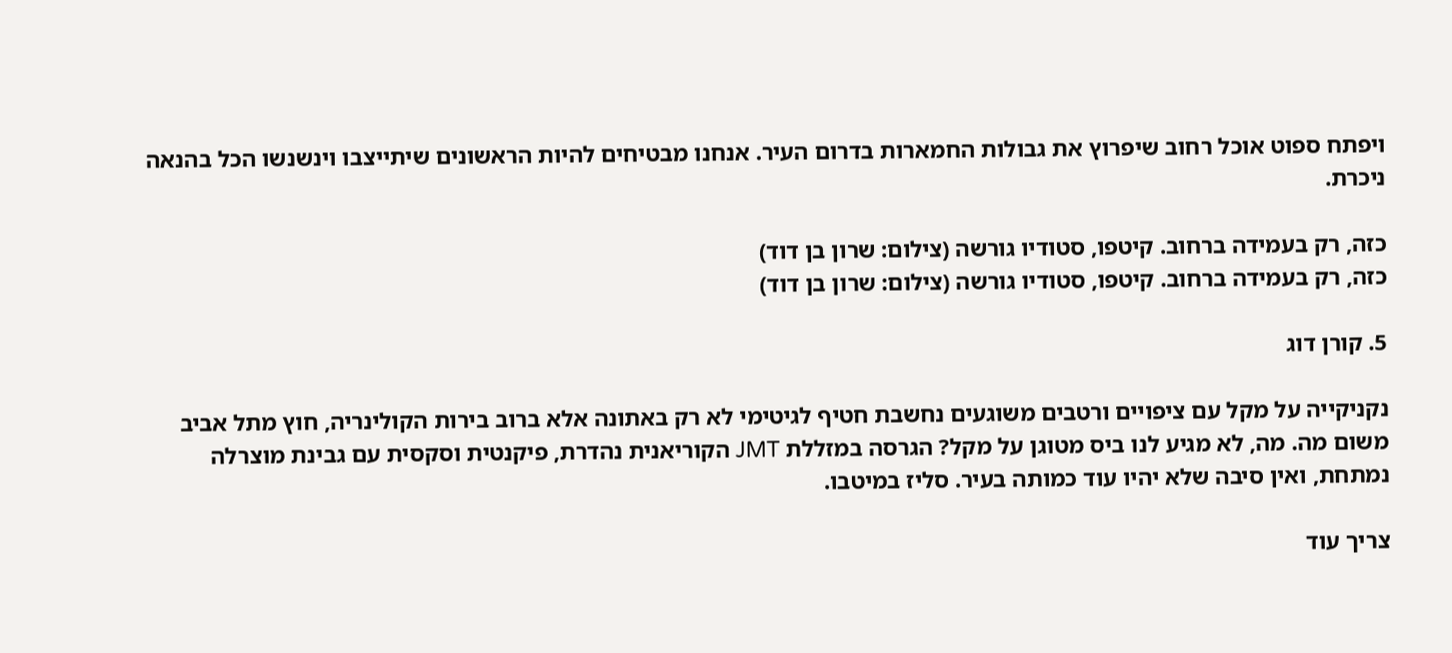ויפתח ספוט אוכל רחוב שיפרוץ את גבולות החמארות בדרום העיר. אנחנו מבטיחים להיות הראשונים שיתייצבו וינשנשו הכל בהנאה ניכרת.

כזה, רק בעמידה ברחוב. קיטפו, סטודיו גורשה (צילום: שרון בן דוד)
כזה, רק בעמידה ברחוב. קיטפו, סטודיו גורשה (צילום: שרון בן דוד)

5. קורן דוג

נקניקייה על מקל עם ציפויים ורטבים משוגעים נחשבת חטיף לגיטימי לא רק באתונה אלא ברוב בירות הקולינריה, חוץ מתל אביב משום מה. מה, לא מגיע לנו ביס מטוגן על מקל? הגרסה במזללת JMT הקוריאנית נהדרת, פיקנטית וסקסית עם גבינת מוצרלה נמתחת, ואין סיבה שלא יהיו עוד כמותה בעיר. סליז במיטבו.

צריך עוד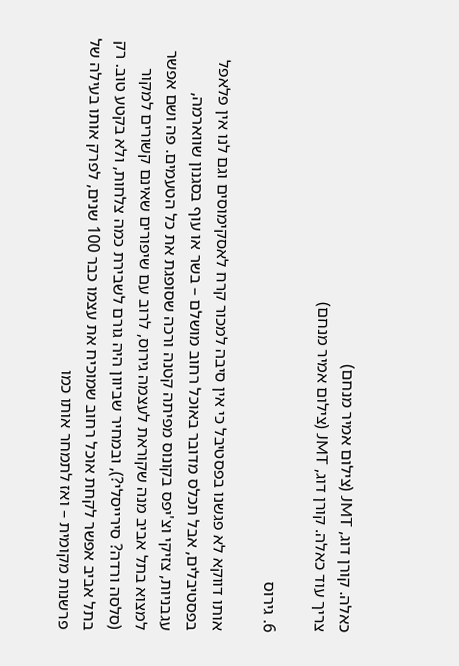כאלה. קורן דוג, JMT (צילום אמיר מנחם)
צריך עוד כאלה. קורן דוג, JMT (צילום אמיר מנחם)

6. גירוס

אותו דווקא לא פגשנו בפסטיבל כי אין סיבה למכור קרח לאסקימוסים וגם לנו אין פלאפל בפסטיבלים, אבל תכלס מדובר באוכל רחוב מושלם – בשר או עוף בסגנון שווארמה, עגבניות, צזיקי וצ'יפס בקונוס מפיתה קטנה ורכה שסופגת את כל הטעמים. פה ושם אפשר למצוא בתל אביב מנה שקוראת לעצמה גירוס, לרוב עם שיפורים שאינם קשורים למקור (סלסה ורדה? סירייסלי?), ובמחיר שביוון היה גורם לשבירת כמה צלחות, ולא בקטע טוב. רק בתל אביב אפשר לקחת אוכל רחוב שמוכיח את עצמו כבר 100 שנים, לפרק אותו בעילה של פרשנות מקומית – ואז לתמחר אותו כמו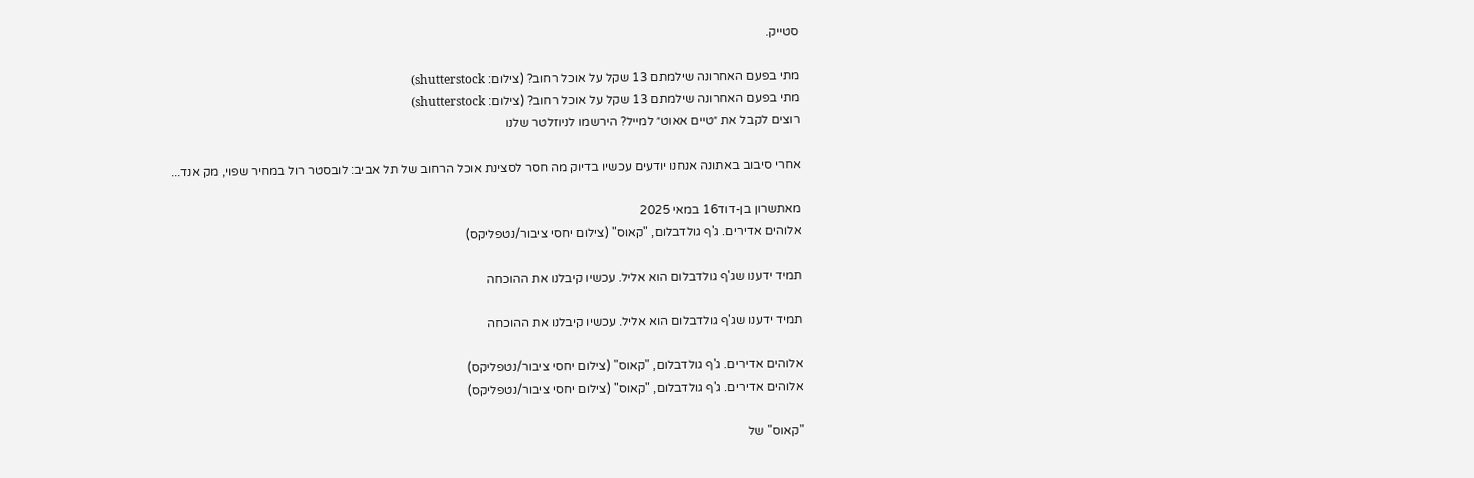סטייק.

מתי בפעם האחרונה שילמתם 13 שקל על אוכל רחוב? (צילום: shutterstock)
מתי בפעם האחרונה שילמתם 13 שקל על אוכל רחוב? (צילום: shutterstock)
רוצים לקבל את ״טיים אאוט״ למייל? הירשמו לניוזלטר שלנו

אחרי סיבוב באתונה אנחנו יודעים עכשיו בדיוק מה חסר לסצינת אוכל הרחוב של תל אביב: לובסטר רול במחיר שפוי, מק אנד...

מאתשרון בן-דוד16 במאי 2025
אלוהים אדירים. ג'ף גולדבלום, "קאוס" (צילום יחסי ציבור/נטפליקס)

תמיד ידענו שג'ף גולדבלום הוא אליל. עכשיו קיבלנו את ההוכחה

תמיד ידענו שג'ף גולדבלום הוא אליל. עכשיו קיבלנו את ההוכחה

אלוהים אדירים. ג'ף גולדבלום, "קאוס" (צילום יחסי ציבור/נטפליקס)
אלוהים אדירים. ג'ף גולדבלום, "קאוס" (צילום יחסי ציבור/נטפליקס)

"קאוס" של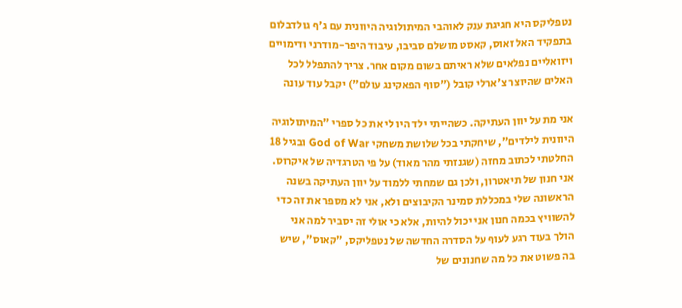נטפליקס היא חגיגת ענק לאוהבי המיתולוגיה היוונית עם ג'ף גולדבלום בתפקיד האל זאוס, קאסט מושלם סביבו, עיבוד היפר-מודרני ודימויים ויזואליים נפלאים שלא ראיתם בשום מקום אחר. צריך להתפלל לכל האלים שהיוצר צ'ארלי קובל ("סוף הפאקינג עולם") יקבל עוד עונה

אני מת על יוון העתיקה. כשהייתי ילד היו לי את כל ספרי "המיתולוגיה היוונית לילדים", שיחקתי בכל שלושת משחקי God of War ובגיל 18 החלטתי לכתוב מחזה (שגנזתי מהר מאוד) על פי הטרגדיה של איקרוס. אני חנון של תיאטרון, ולכן גם שמחתי ללמוד על יוון העתיקה בשנה הראשונה שלי במכללת סמינר הקיבוצים ולא, אני לא מספר את זה כדי להשוויץ בכמה חנון אני יכול להיות, אלא כי אולי זה יסביר למה אני הולך בעוד רגע לעוף על הסדרה החדשה של נטפליקס, "קאוס", שיש בה פשוט את כל מה שחנונים של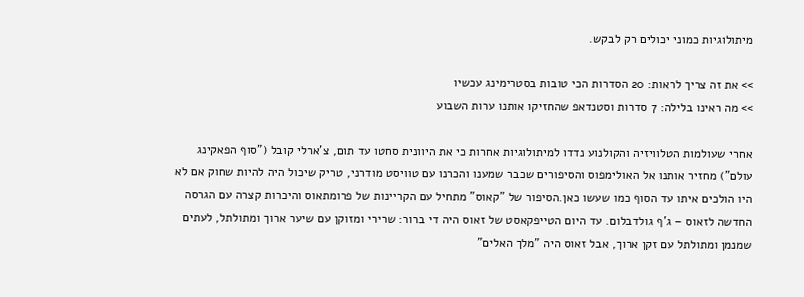מיתולוגיות כמוני יכולים רק לבקש.

>> את זה צריך לראות: 20 הסדרות הכי טובות בסטרימינג עכשיו
>> מה ראינו בלילה: 7 סדרות וסטנדאפ שהחזיקו אותנו ערות השבוע

אחרי שעולמות הטלוויזיה והקולנוע נדדו למיתולוגיות אחרות כי את היוונית סחטו עד תום, צ'ארלי קובל ("סוף הפאקינג עולם") מחזיר אותנו אל האולימפוס והסיפורים שכבר שמענו והכרנו עם טוויסט מודרני, טריק שיכול היה להיות שחוק אם לא היו הולכים איתו עד הסוף כמו שעשו כאן.הסיפור של "קאוס" מתחיל עם הקריינות של פרומתאוס והיכרות קצרה עם הגרסה החדשה לזאוס – ג'ף גולדבלום. עד היום הטייפקאסט של זאוס היה די ברור: שרירי ומזוקן עם שיער ארוך ומתולתל, לעתים שמנמן ומתולתל עם זקן ארוך, אבל זאוס היה "מלך האלים"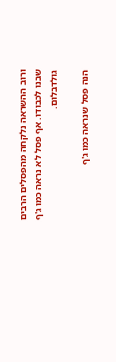ורוב ההשראה נלקחה מהפסלים הרבים שבנו לכבודו. אף פסל לא נראה כמו ג'ף גולדבלום.

הנה פסל שנראה כמו ג'ף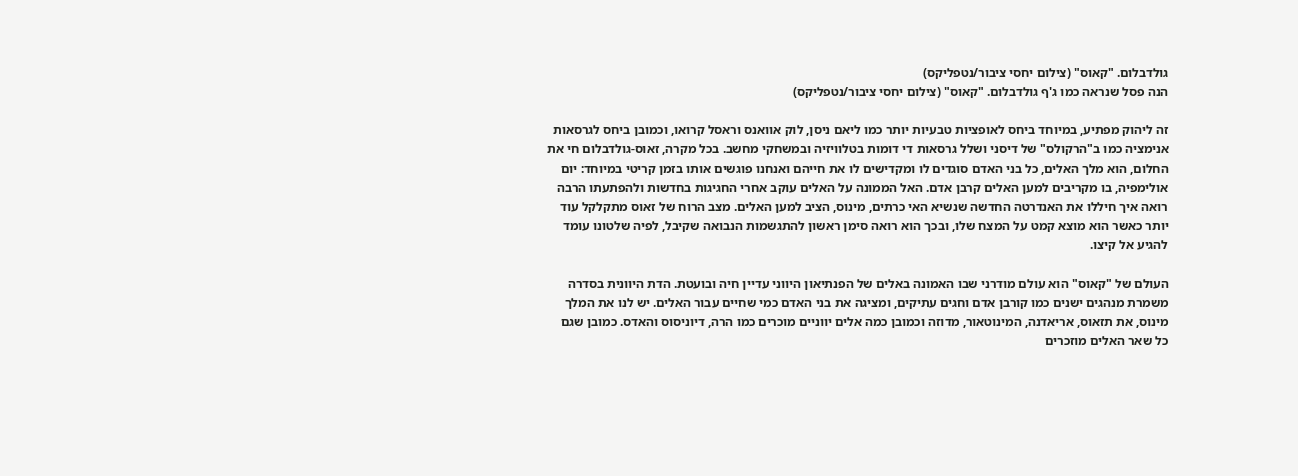גולדבלום. "קאוס" (צילום יחסי ציבור/נטפליקס)
הנה פסל שנראה כמו ג'ף גולדבלום. "קאוס" (צילום יחסי ציבור/נטפליקס)

זה ליהוק מפתיע, במיוחד ביחס לאופציות טבעיות יותר כמו ליאם ניסן, לוק אוואנס וראסל קרואו, וכמובן ביחס לגרסאות אנימציה כמו ב"הרקולס" של דיסני ושלל גרסאות די דומות בטלוויזיה ובמשחקי מחשב. בכל מקרה, זאוס-גולדבלום חי את החלום, הוא מלך האלים, כל בני האדם סוגדים לו ומקדישים לו את חייהם ואנחנו פוגשים אותו בזמן קריטי במיוחד: יום אולימפיה, בו מקריבים למען האלים קרבן אדם. האל הממונה על האלים עוקב אחרי החגיגות בחדשות ולהפתעתו הרבה רואה איך חיללו את האנדרטה החדשה שנשיא האי כרתים, מינוס, הציב למען האלים. מצב הרוח של זאוס מתקלקל עוד יותר כאשר הוא מוצא קמט על המצח שלו, ובכך הוא רואה סימן ראשון להתגשמות הנבואה שקיבל, לפיה שלטונו עומד להגיע אל קיצו.

העולם של "קאוס" הוא עולם מודרני שבו האמונה באלים של הפנתיאון היווני עדיין חיה ובועטת. הדת היוונית בסדרה משמרת מנהגים ישנים כמו קורבן אדם וחגים עתיקים, ומציגה את בני האדם כמי שחיים עבור האלים. יש לנו את המלך מינוס, את תזאוס, אריאדנה, המינוטאור, מדוזה וכמובן כמה אלים יווניים מוכרים כמו הרה, דיוניסוס והאדס. כמובן שגם כל שאר האלים מוזכרים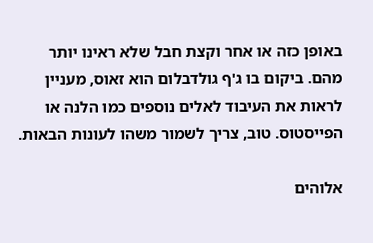באופן כזה או אחר וקצת חבל שלא ראינו יותר מהם. ביקום בו ג'ף גולדבלום הוא זאוס, מעניין לראות את העיבוד לאלים נוספים כמו הלנה או הפייסטוס. טוב, צריך לשמור משהו לעונות הבאות.

אלוהים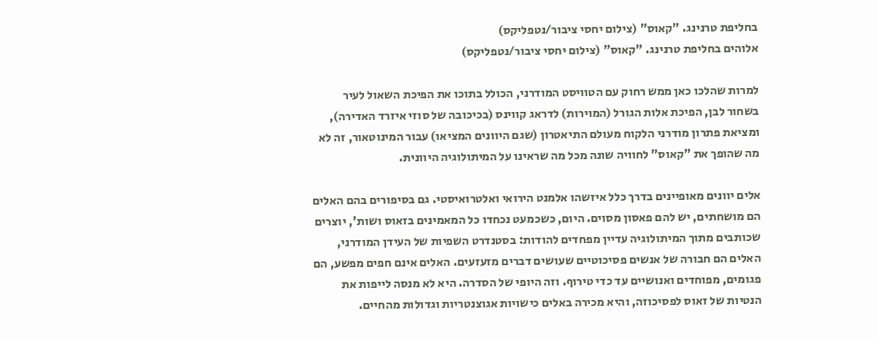בחליפת טרנינג. "קאוס" (צילום יחסי ציבור/נטפליקס)
אלוהים בחליפת טרנינג. "קאוס" (צילום יחסי ציבור/נטפליקס)

למרות שהלכו כאן ממש רחוק עם הטוויסט המודרני, הכולל בתוכו את הפיכת השאול לעיר בשחור לבן, הפיכת אלות הגורל (המוירות) לדראג קווינס (בכיכובה של סוזי איזרד האדירה), ומציאת פתרון מודרני הלקוח מעולם התיאטרון (שגם היוונים המציאו) עבור המינוטאור, זה לא מה שהופך את "קאוס" לחוויה שונה מכל מה שראינו על המיתולוגיה היוונית.

אלים יוונים מאופיינים בדרך כלל איזשהו אלמנט הירואי ואלטרואיסטי. גם בסיפורים בהם האלים הם מושחתים, יש להם פאסון מסוים. היום, כשכמעט נכחדו כל המאמינים בזאוס ושות', יוצרים שכותבים מתוך המיתולוגיה עדיין מפחדים להודות: בסטנדרט השפיות של העידן המודרני, האלים הם חבורה של אנשים פסיכוטיים שעושים דברים מזעזעים. האלים אינם חפים מפשע, הם פגומים, מפוחדים ואנושיים עד כדי טירוף. וזה היופי של הסדרה. היא לא מנסה לייפות את הנטיות של זאוס לפסיכוזה, והיא מכירה באלים כישויות אגוצנטריות וגדולות מהחיים.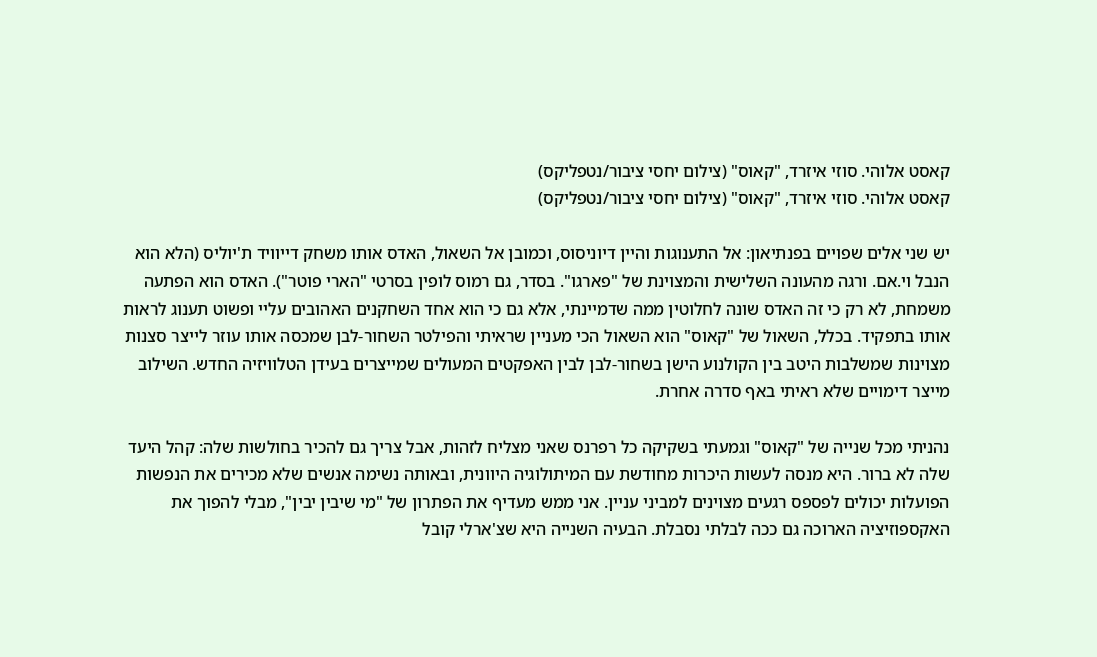קאסט אלוהי. סוזי איזרד, "קאוס" (צילום יחסי ציבור/נטפליקס)
קאסט אלוהי. סוזי איזרד, "קאוס" (צילום יחסי ציבור/נטפליקס)

יש שני אלים שפויים בפנתיאון: אל התענוגות והיין דיוניסוס, וכמובן אל השאול, האדס אותו משחק דייוויד ת'יוליס (הלא הוא הנבל וי.אם. ורגה מהעונה השלישית והמצוינת של "פארגו". בסדר, גם רמוס לופין בסרטי "הארי פוטר"). האדס הוא הפתעה משמחת, לא רק כי זה האדס שונה לחלוטין ממה שדמיינתי, אלא גם כי הוא אחד השחקנים האהובים עליי ופשוט תענוג לראות אותו בתפקיד. בכלל, השאול של "קאוס" הוא השאול הכי מעניין שראיתי והפילטר השחור-לבן שמכסה אותו עוזר לייצר סצנות מצוינות שמשלבות היטב בין הקולנוע הישן בשחור-לבן לבין האפקטים המעולים שמייצרים בעידן הטלוויזיה החדש. השילוב מייצר דימויים שלא ראיתי באף סדרה אחרת.

נהניתי מכל שנייה של "קאוס" וגמעתי בשקיקה כל רפרנס שאני מצליח לזהות, אבל צריך גם להכיר בחולשות שלה: קהל היעד שלה לא ברור. היא מנסה לעשות היכרות מחודשת עם המיתולוגיה היוונית, ובאותה נשימה אנשים שלא מכירים את הנפשות הפועלות יכולים לפספס רגעים מצוינים למביני עניין. אני ממש מעדיף את הפתרון של "מי שיבין יבין", מבלי להפוך את האקספוזיציה הארוכה גם ככה לבלתי נסבלת. הבעיה השנייה היא שצ'ארלי קובל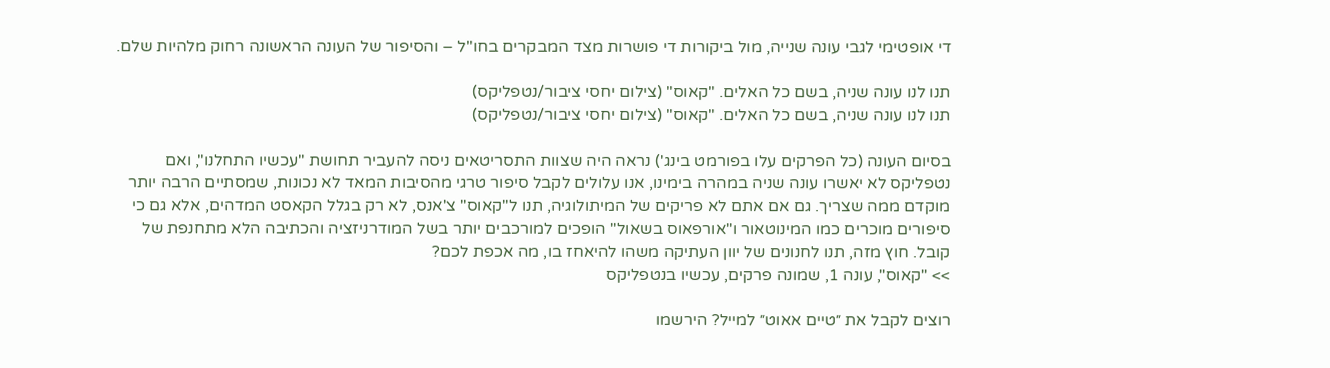די אופטימי לגבי עונה שנייה, מול ביקורות די פושרות מצד המבקרים בחו"ל – והסיפור של העונה הראשונה רחוק מלהיות שלם.

תנו לנו עונה שניה, בשם כל האלים. "קאוס" (צילום יחסי ציבור/נטפליקס)
תנו לנו עונה שניה, בשם כל האלים. "קאוס" (צילום יחסי ציבור/נטפליקס)

בסיום העונה (כל הפרקים עלו בפורמט בינג') נראה היה שצוות התסריטאים ניסה להעביר תחושת "עכשיו התחלנו", ואם נטפליקס לא יאשרו עונה שניה במהרה בימינו, אנו עלולים לקבל סיפור טרגי מהסיבות המאד לא נכונות, שמסתיים הרבה יותר מוקדם ממה שצריך. גם אם אתם לא פריקים של המיתולוגיה, תנו ל"קאוס" צ'אנס, לא רק בגלל הקאסט המדהים, אלא גם כי סיפורים מוכרים כמו המינוטאור ו"אורפאוס בשאול" הופכים למורכבים יותר בשל המודרניזציה והכתיבה הלא מתחנפת של קובל. חוץ מזה, תנו לחנונים של יוון העתיקה משהו להיאחז בו, מה אכפת לכם?
>> "קאוס", עונה 1, שמונה פרקים, עכשיו בנטפליקס

רוצים לקבל את ״טיים אאוט״ למייל? הירשמו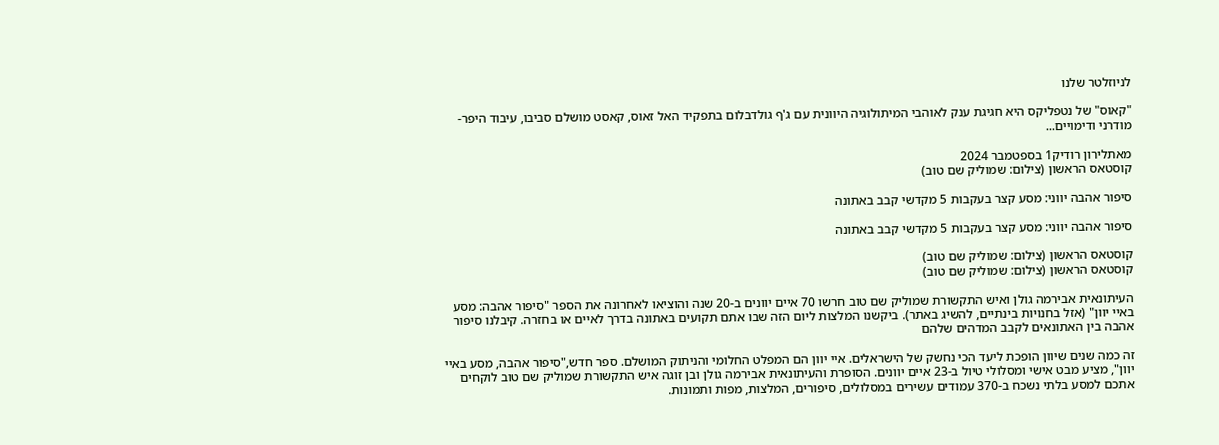לניוזלטר שלנו

"קאוס" של נטפליקס היא חגיגת ענק לאוהבי המיתולוגיה היוונית עם ג'ף גולדבלום בתפקיד האל זאוס, קאסט מושלם סביבו, עיבוד היפר-מודרני ודימויים...

מאתלירון רודיק1 בספטמבר 2024
קוסטאס הראשון (צילום: שמוליק שם טוב)

סיפור אהבה יווני: מסע קצר בעקבות 5 מקדשי קבב באתונה

סיפור אהבה יווני: מסע קצר בעקבות 5 מקדשי קבב באתונה

קוסטאס הראשון (צילום: שמוליק שם טוב)
קוסטאס הראשון (צילום: שמוליק שם טוב)

העיתונאית אבירמה גולן ואיש התקשורת שמוליק שם טוב חרשו 70 איים יוונים ב-20 שנה והוציאו לאחרונה את הספר "סיפור אהבה: מסע באיי יוון" (אזל בחנויות בינתיים, להשיג באתר). ביקשנו המלצות ליום הזה שבו אתם תקועים באתונה בדרך לאיים או בחזרה. קיבלנו סיפור אהבה בין האתונאים לקבב המדהים שלהם

זה כמה שנים שיוון הופכת ליעד הכי נחשק של הישראלים. איי יוון הם המפלט החלומי והניתוק המושלם. ספר חדש,"סיפור אהבה, מסע באיי יוון", מציע מבט אישי ומסלולי טיול ב-23 איים יוונים. הסופרת והעיתונאית אבירמה גולן ובן זוגה איש התקשורת שמוליק שם טוב לוקחים אתכם למסע בלתי נשכח ב-370 עמודים עשירים במסלולים, סיפורים, המלצות, מפות ותמונות.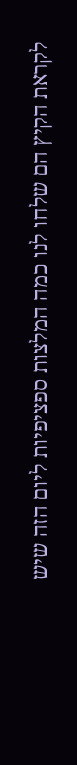לקראת הקיץ הם שלחו לנו כמה המלצות ספציפיות ליום הזה שיש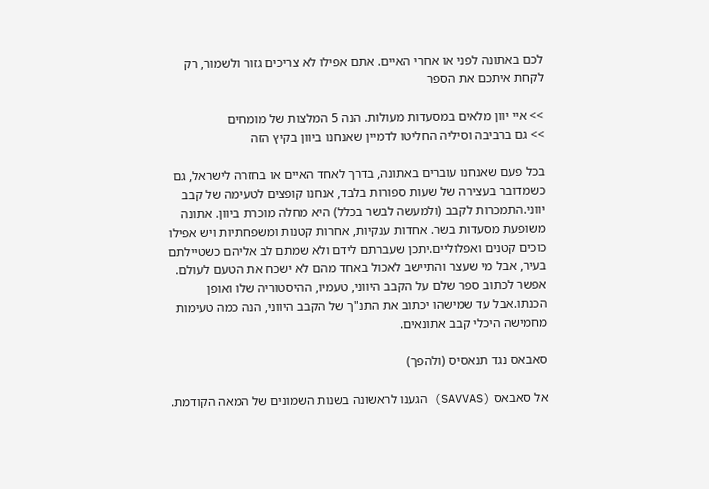לכם באתונה לפני או אחרי האיים. אתם אפילו לא צריכים גזור ולשמור, רק לקחת איתכם את הספר

>> איי יוון מלאים במסעדות מעולות. הנה 5 המלצות של מומחים
>> גם ברביבה וסיליה החליטו לדמיין שאנחנו ביוון בקיץ הזה

בכל פעם שאנחנו עוברים באתונה, בדרך לאחד האיים או בחזרה לישראל, גם כשמדובר בעצירה של שעות ספורות בלבד, אנחנו קופצים לטעימה של קבב יווני.התמכרות לקבב (ולמעשה לבשר בכלל) היא מחלה מוכרת ביוון. אתונה משופעת מסעדות בשר. אחדות ענקיות, אחרות קטנות ומשפחתיות ויש אפילו כוכים קטנים ואפלוליים.יתכן שעברתם לידם ולא שמתם לב אליהם כשטיילתם בעיר, אבל מי שעצר והתיישב לאכול באחד מהם לא ישכח את הטעם לעולם. אפשר לכתוב ספר שלם על הקבב היווני, טעמיו, ההיסטוריה שלו ואופן הכנתו.אבל עד שמישהו יכתוב את התנ"ך של הקבב היווני, הנה כמה טעימות מחמישה היכלי קבב אתונאים.

סאבאס נגד תנאסיס (ולהפך)

אל סאבאס (SAVVAS) הגענו לראשונה בשנות השמונים של המאה הקודמת.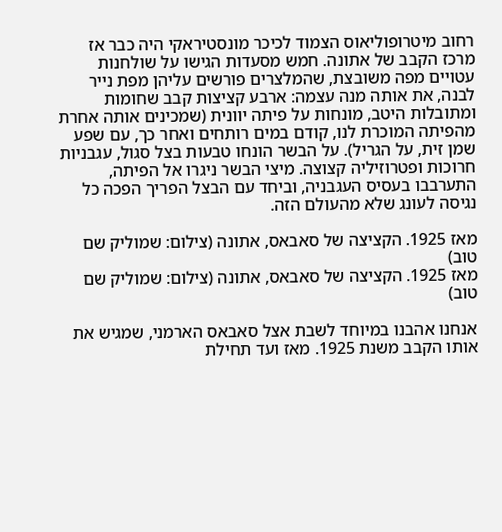רחוב מיטרופוליאוס הצמוד לכיכר מונסטיראקי היה כבר אז מרכז הקבב של אתונה. חמש מסעדות הגישו על שולחנות עטויים מפה משובצת, שהמלצרים פורשים עליהן מפת נייר לבנה, את אותה מנה עצמה: ארבע קציצות קבב שחומות ומתובלות היטב, מונחות על פיתה יוונית (שמכינים אותה אחרת מהפיתה המוכרת לנו, קודם במים רותחים ואחר כך, עם שפע שמן זית, על הגריל). על הבשר הונחו טבעות בצל סגול, עגבניות חרוכות ופטרוזיליה קצוצה. מיצי הבשר ניגרו אל הפיתה, התערבבו בעסיס העגבניה, וביחד עם הבצל הפריך הפכה כל נגיסה לעונג שלא מהעולם הזה.

מאז 1925. הקציצה של סאבאס, אתונה (צילום: שמוליק שם טוב)
מאז 1925. הקציצה של סאבאס, אתונה (צילום: שמוליק שם טוב)

אנחנו אהבנו במיוחד לשבת אצל סאבאס הארמני, שמגיש את אותו הקבב משנת 1925. מאז ועד תחילת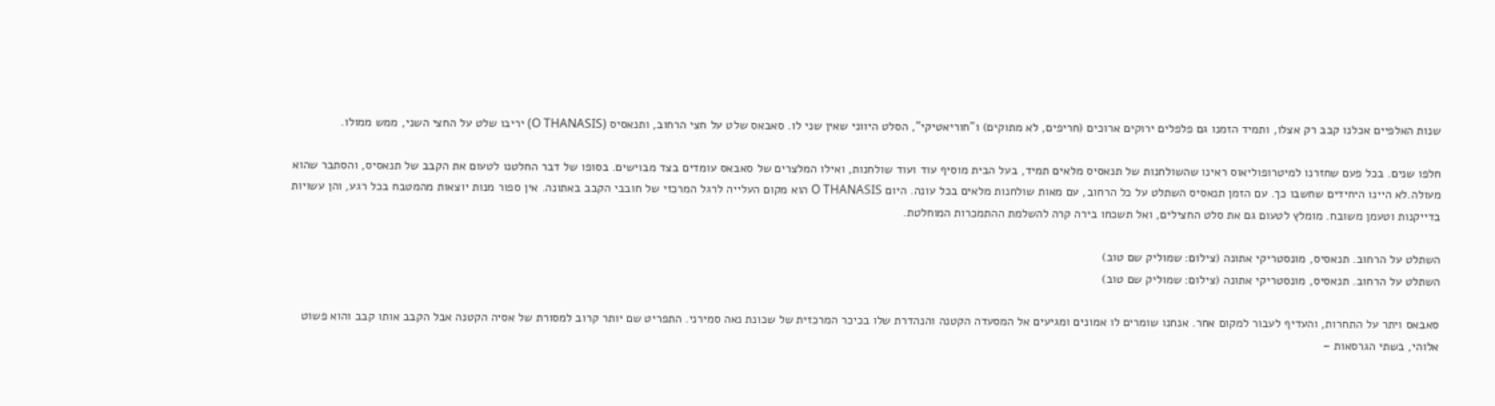שנות האלפיים אכלנו קבב רק אצלו, ותמיד הזמנו גם פלפלים ירוקים ארוכים (חריפים, לא מתוקים) ו"חוריאטיקי", הסלט היווני שאין שני לו. סאבאס שלט על חצי הרחוב, ותנאסיס (O THANASIS) יריבו שלט על החצי השני, ממש ממולו.

חלפו שנים. בכל פעם שחזרנו למיטרופוליאוס ראינו שהשולחנות של תנאסיס מלאים תמיד, בעל הבית מוסיף עוד ועוד שולחנות, ואילו המלצרים של סאבאס עומדים בצד מבוישים. בסופו של דבר החלטנו לטעום את הקבב של תנאסיס, והסתבר שהוא מעולה.לא היינו היחידים שחשבו כך. עם הזמן תנאסיס השתלט על כל הרחוב, עם מאות שולחנות מלאים בכל עונה. היום O THANASIS הוא מקום העלייה לרגל המרכזי של חובבי הקבב באתונה. אין ספור מנות יוצאות מהמטבח בכל רגע, והן עשויות בדייקנות וטעמן משובח. מומלץ לטעום גם את סלט החצילים, ואל תשכחו בירה קרה להשלמת ההתמכרות המוחלטת.

השתלט על הרחוב. תנאסיס, מונסטריקי אתונה (צילום: שמוליק שם טוב)
השתלט על הרחוב. תנאסיס, מונסטריקי אתונה (צילום: שמוליק שם טוב)

סאבאס ויתר על התחרות, והעדיף לעבור למקום אחר. אנחנו שומרים לו אמונים ומגיעים אל המסעדה הקטנה והנהדרת שלו בכיכר המרכזית של שכונת נאה סמירני. התפריט שם יותר קרוב למסורת של אסיה הקטנה אבל הקבב אותו קבב והוא פשוט אלוהי, בשתי הגרסאות –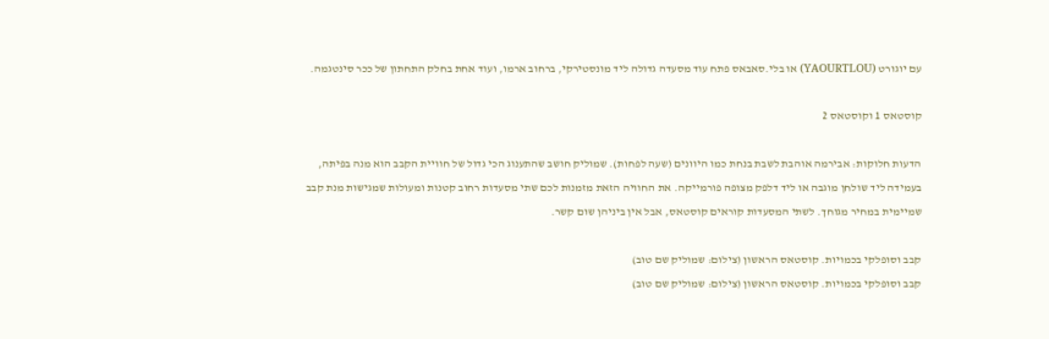עם יוגורט (YAOURTLOU) או בלי.סאבאס פתח עוד מסעדה גדולה ליד מונסטירקי, ברחוב ארמו, ועוד אחת בחלק התחתון של ככר סינטגמה.

קוסטאס 1 וקוסטאס 2

הדעות חלוקות: אבירמה אוהבת לשבת בנחת כמו היוונים (שעה לפחות). שמוליק חושב שהתענוג הכי גדול של חוויית הקבב הוא מנה בפיתה, בעמידה ליד שולחן מוגבה או ליד דלפק מצופה פורמייקה. את החוויה הזאת מזמנות לכם שתי מסעדות רחוב קטנות ומעולות שמגישות מנת קבב שמיימית במחיר מגוחך. לשתי המסעדות קוראים קוסטאס, אבל אין ביניהן שום קשר.

קבב וסופלקי בכמויות. קוסטאס הראשון (צילום: שמוליק שם טוב)
קבב וסופלקי בכמויות. קוסטאס הראשון (צילום: שמוליק שם טוב)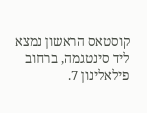קוסטאס הראשון נמצא ליד סינטגמה, ברחוב פילאלינון 7.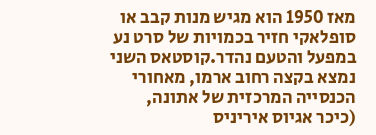מאז 1950 הוא מגיש מנות קבב או סופלאקי חזיר בכמויות של סרט נע במפעל והטעם נהדר.קוסטאס השני נמצא בקצה רחוב ארמו, מאחורי הכנסייה המרכזית של אתונה, (כיכר אגיוס איריניס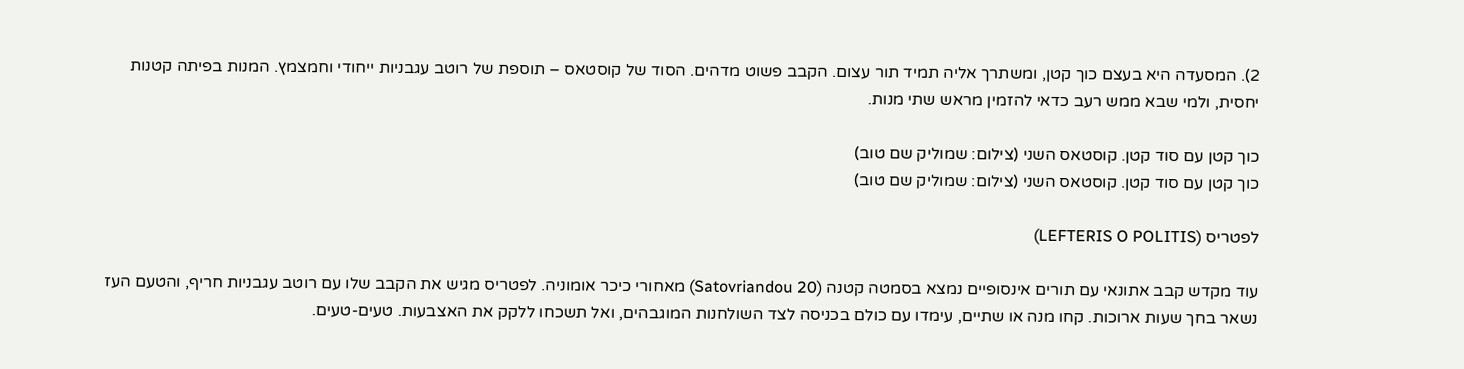2). המסעדה היא בעצם כוך קטן, ומשתרך אליה תמיד תור עצום. הקבב פשוט מדהים. הסוד של קוסטאס – תוספת של רוטב עגבניות ייחודי וחמצמץ. המנות בפיתה קטנות יחסית, ולמי שבא ממש רעב כדאי להזמין מראש שתי מנות.

כוך קטן עם סוד קטן. קוסטאס השני (צילום: שמוליק שם טוב)
כוך קטן עם סוד קטן. קוסטאס השני (צילום: שמוליק שם טוב)

לפטריס (LEFTERIS O POLITIS)

עוד מקדש קבב אתונאי עם תורים אינסופיים נמצא בסמטה קטנה (Satovriandou 20) מאחורי כיכר אומוניה. לפטריס מגיש את הקבב שלו עם רוטב עגבניות חריף, והטעם העז נשאר בחך שעות ארוכות. קחו מנה או שתיים, עימדו עם כולם בכניסה לצד השולחנות המוגבהים, ואל תשכחו ללקק את האצבעות. טעים-טעים.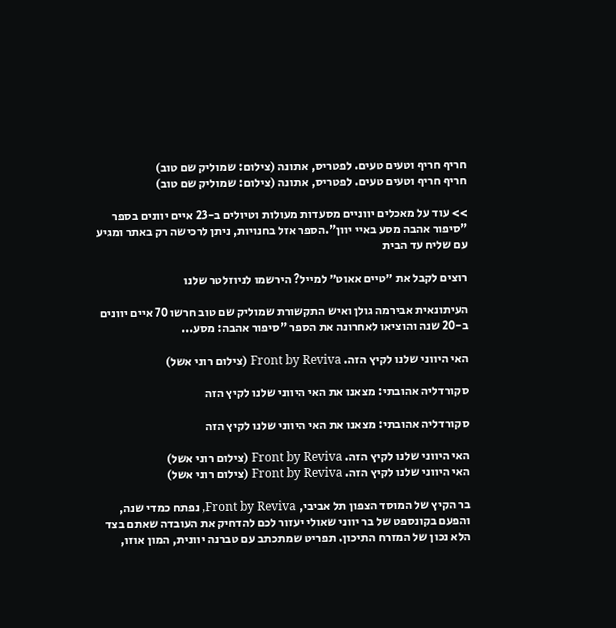חריף חריף וטעים טעים. לפטריס, אתונה (צילום: שמוליק שם טוב)
חריף חריף וטעים טעים. לפטריס, אתונה (צילום: שמוליק שם טוב)

>> עוד על מאכלים יווניים מסעדות מעולות וטיולים ב-23 איים יוונים בספר "סיפור אהבה מסע באיי יוון".הספר אזל בחנויות, ניתן לרכישה רק באתר ומגיע עם שליח עד הבית

רוצים לקבל את ״טיים אאוט״ למייל? הירשמו לניוזלטר שלנו

העיתונאית אבירמה גולן ואיש התקשורת שמוליק שם טוב חרשו 70 איים יוונים ב-20 שנה והוציאו לאחרונה את הספר "סיפור אהבה: מסע...

האי היווני שלנו לקיץ הזה. Front by Reviva (צילום רוני אשל)

סקורדליה אהובתי: מצאנו את האי היווני שלנו לקיץ הזה

סקורדליה אהובתי: מצאנו את האי היווני שלנו לקיץ הזה

האי היווני שלנו לקיץ הזה. Front by Reviva (צילום רוני אשל)
האי היווני שלנו לקיץ הזה. Front by Reviva (צילום רוני אשל)

בר הקיץ של המוסד הצפון תל אביבי, Front by Reviva, נפתח כמדי שנה, והפעם בקונספט של בר יווני שאולי יעזור לכם להדחיק את העובדה שאתם בצד הלא נכון של המזרח התיכון. תפריט שמתכתב עם טברנה יוונית, המון אוזו,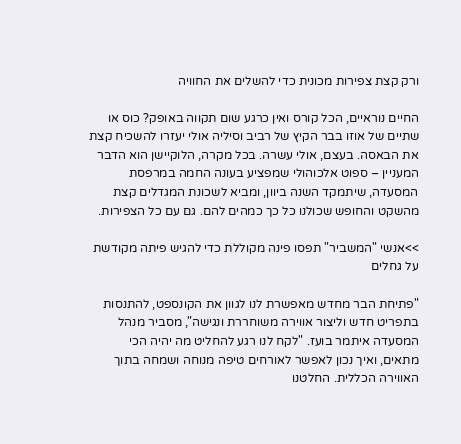ורק קצת צפירות מכונית כדי להשלים את החוויה

החיים נוראיים, הכל קורס ואין כרגע שום תקווה באופק? כוס או שתיים של אוזו בבר הקיץ של רביב וסיליה אולי יעזרו להשכיח קצת את הבאסה. בעצם, אולי עשרה. בכל מקרה, הלוקיישן הוא הדבר המעניין – ספוט אלכוהולי שמפציע בעונה החמה במרפסת המסעדה, שיתמקד השנה ביוון, ומביא לשכונת המגדלים קצת מהשקט והחופש שכולנו כל כך כמהים להם. גם עם כל הצפירות.

>>אנשי "המשביר" תפסו פינה מקוללת כדי להגיש פיתה מקודשת על גחלים

"פתיחת הבר מחדש מאפשרת לנו לגוון את הקונספט, להתנסות בתפריט חדש וליצור אווירה משוחררת ונגישה", מסביר מנהל המסעדה איתמר בועז. "לקח לנו רגע להחליט מה יהיה הכי מתאים, ואיך נכון לאפשר לאורחים טיפה מנוחה ושמחה בתוך האווירה הכללית. החלטנו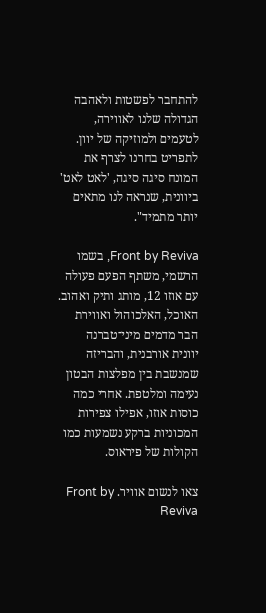להתחבר לפשטות ולאהבה הגדולה שלנו לאווירה, לטעמים ולמוזיקה של יוון. לתפריט בחרנו לצרף את המונח סיגה סיגה, 'לאט לאט' ביוונית, שנראה לנו מתאים יותר מתמיד".

Front by Reviva, בשמו הרשמי, משתף הפעם פעולה עם אוזו 12, מותג ותיק ואהוב. האוכל, האלכוהול ואווירת הבר מדמים מיני־טברנה יוונית אורבנית, והבריזה שמנשבת בין מפלצות הבטון נעימה ומלטפת. אחרי כמה כוסות אוזו, אפילו צפירות המכוניות ברקע נשמעות כמו הקולות של פיראוס.

צאו לנשום אוויר. Front by Reviva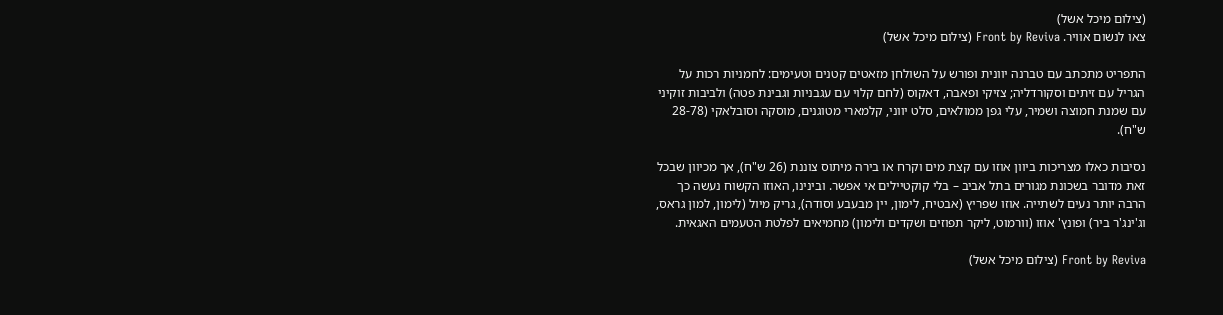(צילום מיכל אשל)
צאו לנשום אוויר. Front by Reviva (צילום מיכל אשל)

התפריט מתכתב עם טברנה יוונית ופורש על השולחן מזאטים קטנים וטעימים: לחמניות רכות על הגריל עם זיתים וסקורדליה; צזיקי ופאבה, דאקוס (לחם קלוי עם עגבניות וגבינת פטה) ולביבות זוקיני עם שמנת חמוצה ושמיר, עלי גפן ממולאים, סלט יווני, קלמארי מטוגנים, מוסקה וסובלאקי (28-78 ש"ח).

נסיבות כאלו מצריכות ביוון אוזו עם קצת מים וקרח או בירה מיתוס צוננת (26 ש"ח), אך מכיוון שבכל זאת מדובר בשכונת מגורים בתל אביב – בלי קוקטיילים אי אפשר. ובינינו, האוזו הקשוח נעשה כך הרבה יותר נעים לשתייה. אוזו שפריץ (אבטיח, לימון, יין מבעבע וסודה), גריק מיול (לימון, למון גראס, וג'ינג'ר ביר) ופונץ' אוזו (וורמוט, ליקר תפוזים ושקדים ולימון) מחמיאים לפלטת הטעמים האגאית.

Front by Reviva (צילום מיכל אשל)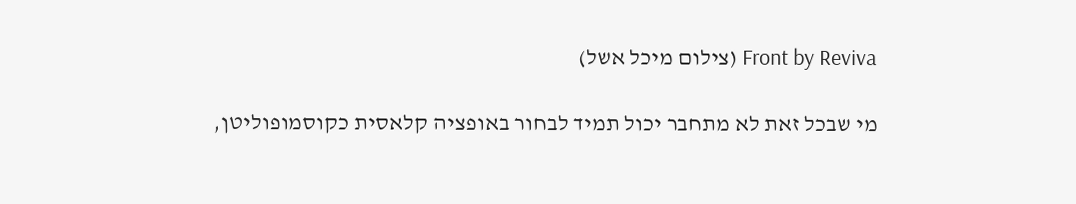Front by Reviva (צילום מיכל אשל)

מי שבכל זאת לא מתחבר יכול תמיד לבחור באופציה קלאסית כקוסמופוליטן,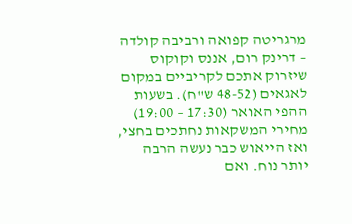מרגריטה קפואה ורביבה קולדה – דרינק רום, אננס וקוקוס שיזרוק אתכם לקריביים במקום לאגאים (48-52 ש"ח). בשעות ההפי האואר (17:30 – 19:00) מחירי המשקאות נחתכים בחצי, ואז הייאוש כבר נעשה הרבה יותר נוח. ואם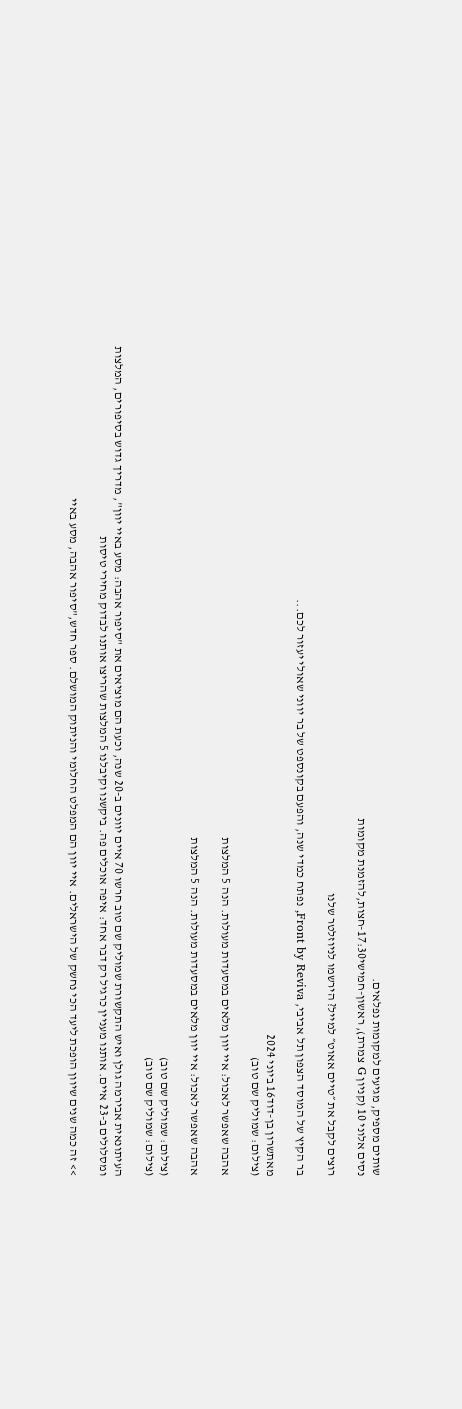שותים מספיק, מגיעים למקומות נפלאים.
נסים אלוני 10 (קניון G צמרת), ראשון-חמישי17:30-חצות,להזמנת מקומות

רוצים לקבל את ״טיים אאוט״ למייל? הירשמו לניוזלטר שלנו

בר הקיץ של המוסד הצפון תל אביבי, Front by Reviva, נפתח כמדי שנה, והפעם בקונספט של בר יווני שאולי יעזור לכם...

מאתשרון בן-דוד16 ביוני 2024
(צילום: שמוליק שם טוב)

אהבה שאפשר לאכול: איי יוון מלאים במסעדות מעולות. הנה 5 המלצות

אהבה שאפשר לאכול: איי יוון מלאים במסעדות מעולות. הנה 5 המלצות

(צילום: שמוליק שם טוב)
(צילום: שמוליק שם טוב)

העיתונאית אבירמה גולן ואיש התקשורת שמוליק שם טוב חרשו 70 איים יוונים ב-20 שנה, וכעת הם מוציאים את "סיפור אהבה: מסע באיי יוון", מדריך גדוש בסיפורים, המלצות ומסלולים ב-23 איים. אותנו מעניין כרגיל רק דבר אחד: איפה אוכלים פה. ביקשנו וקיבלנו 5 המלצות שהריצו אותנו לבדוק מחירי טיסות

>> זה כמה שנים שיוון הופכת ליעד הכי נחשק של הישראלים. איי יוון הם המפלט החלומי והניתוק המושלם. ספר חדש,"סיפור אהבה, מסע באיי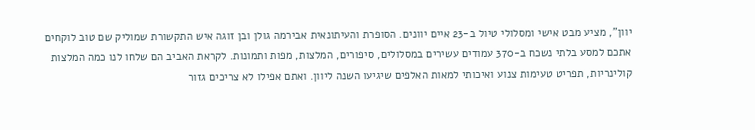יוון", מציע מבט אישי ומסלולי טיול ב-23 איים יוונים. הסופרת והעיתונאית אבירמה גולן ובן זוגה איש התקשורת שמוליק שם טוב לוקחים אתכם למסע בלתי נשכח ב-370 עמודים עשירים במסלולים, סיפורים, המלצות, מפות ותמונות. לקראת האביב הם שלחו לנו כמה המלצות קולינריות, תפריט טעימות צנוע ואיכותי למאות האלפים שיגיעו השנה ליוון. ואתם אפילו לא צריכים גזור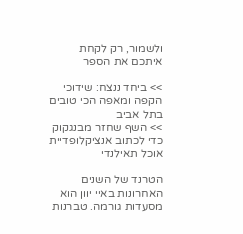ולשמור, רק לקחת איתכם את הספר

>> ביחד ננצח: שידוכי הקפה ומאפה הכי טובים בתל אביב
>> השף שחזר מבנגקוק כדי לכתוב אנציקלופדיית אוכל תאילנדי

הטרנד של השנים האחרונות באיי יוון הוא מסעדות גורמה. טברנות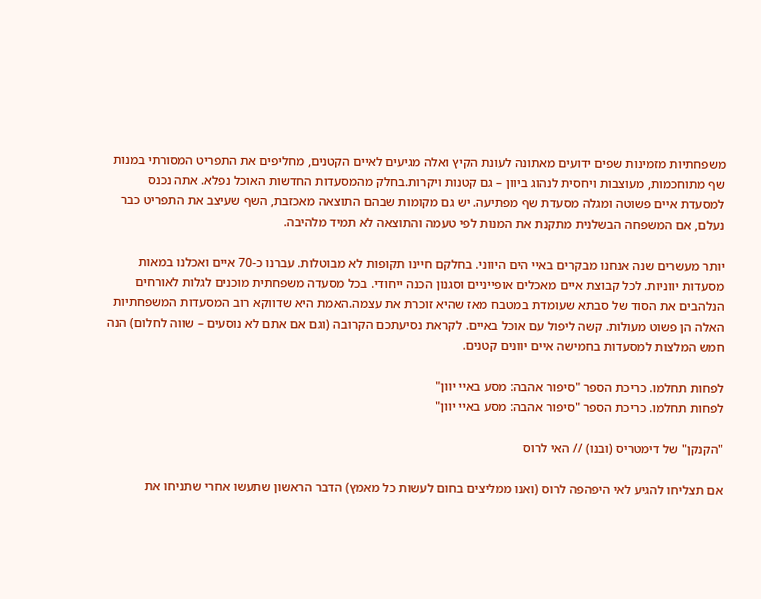משפחתיות מזמינות שפים ידועים מאתונה לעונת הקיץ ואלה מגיעים לאיים הקטנים, מחליפים את התפריט המסורתי במנות שף מתוחכמות, מעוצבות ויחסית לנהוג ביוון – גם קטנות ויקרות.בחלק מהמסעדות החדשות האוכל נפלא. אתה נכנס למסעדת איים פשוטה ומגלה מסעדת שף מפתיעה. יש גם מקומות שבהם התוצאה מאכזבת, השף שעיצב את התפריט כבר נעלם, אם המשפחה הבשלנית מתקנת את המנות לפי טעמה והתוצאה לא תמיד מלהיבה.

יותר מעשרים שנה אנחנו מבקרים באיי הים היווני. בחלקם חיינו תקופות לא מבוטלות. עברנו כ-70 איים ואכלנו במאות מסעדות יווניות. לכל קבוצת איים מאכלים אופייניים וסגנון הכנה ייחודי. בכל מסעדה משפחתית מוכנים לגלות לאורחים הנלהבים את הסוד של סבתא שעומדת במטבח מאז שהיא זוכרת את עצמה.האמת היא שדווקא רוב המסעדות המשפחתיות האלה הן פשוט מעולות. קשה ליפול עם אוכל באיים. לקראת נסיעתכם הקרובה (וגם אם אתם לא נוסעים – שווה לחלום) הנה חמש המלצות למסעדות בחמישה איים יוונים קטנים.

לפחות תחלמו. כריכת הספר "סיפור אהבה: מסע באיי יוון"
לפחות תחלמו. כריכת הספר "סיפור אהבה: מסע באיי יוון"

"הקנקן" של דימטריס (ובנו) // האי לרוס

אם תצליחו להגיע לאי היפהפה לרוס (ואנו ממליצים בחום לעשות כל מאמץ) הדבר הראשון שתעשו אחרי שתניחו את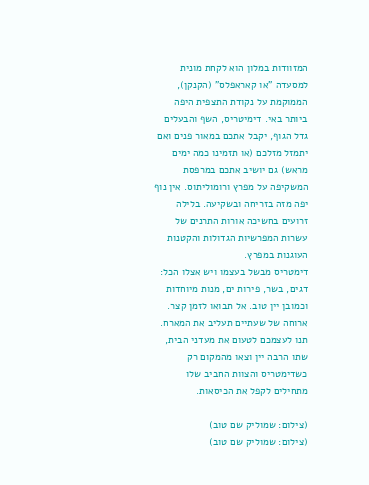המזוודות במלון הוא לקחת מונית למסעדה "או קאראפלס" (הקנקן), הממוקמת על נקודת התצפית היפה ביותר באי. דימיטריס, השף והבעלים גדל הגוף, יקבל אתכם במאור פנים ואם יתמזל מזלכם (או תזמינו כמה ימים מראש) גם יושיב אתכם במרפסת המשקיפה על מפרץ ורומוליתוס. אין נוף יפה מזה בזריחה ובשקיעה. בלילה זרועים בחשיכה אורות התרנים של עשרות המפרשיות הגדולות והקטנות העוגנות במפרץ.
דימטריס מבשל בעצמו ויש אצלו הכל: דגים, בשר, פירות ים, מנות מיוחדות וכמובן יין טוב. אל תבואו לזמן קצר. ארוחה של שעתיים תעליב את המארח. תנו לעצמכם לטעום את מעדני הבית, שתו הרבה יין וצאו מהמקום רק כשדימטריס והצוות החביב שלו מתחילים לקפל את הכיסאות.

(צילום: שמוליק שם טוב)
(צילום: שמוליק שם טוב)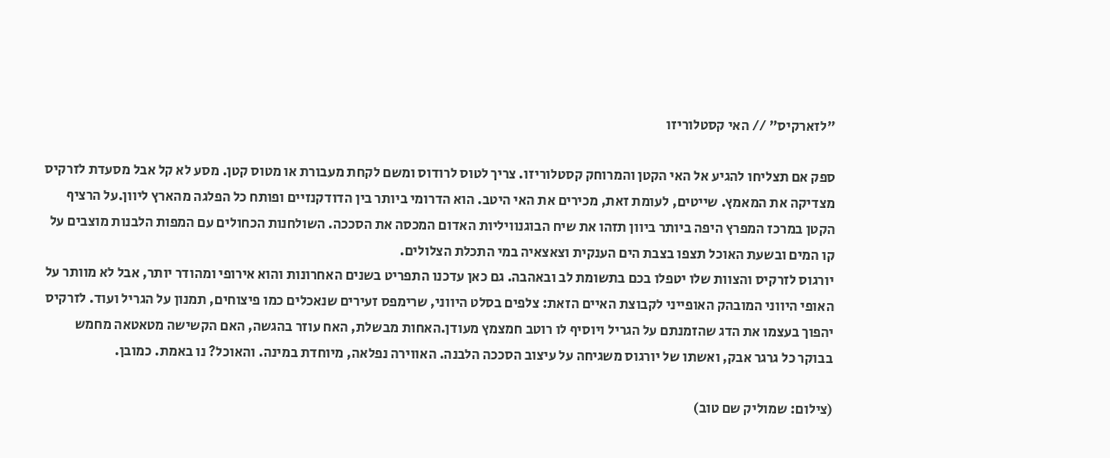"לזארקיס" // האי קסטלוריזו

ספק אם תצליחו להגיע אל האי הקטן והמרוחק קסטלוריזו. צריך לטוס לרודוס ומשם לקחת מעבורת או מטוס קטן. מסע לא קל אבל מסעדת לזרקיס מצדיקה את המאמץ. שייטים, לעומת זאת, מכירים את האי היטב. הוא הדרומי ביותר בין הדודקנזיים ופותח כל הפלגה מהארץ ליוון.על הרציף הקטן במרכז המפרץ היפה ביותר ביוון תזהו את שיח הבוגנוויליות האדום המכסה את הסככה. השולחנות הכחולים עם המפות הלבנות מוצבים על קו המים ובשעת האוכל תצפו בצבת הים הענקית וצאצאיה במי התכלת הצלולים.
יורגוס לזרקיס והצוות שלו יטפלו בכם בתשומת לב ובאהבה. גם כאן עדכנו התפריט בשנים האחרונות והוא אירופי ומהודר יותר, אבל לא מוותר על האופי היווני המובהק האופייני לקבוצת האיים הזאת: צלפים בסלט היווני, שרימפס זעירים שנאכלים כמו פיצוחים, תמנון על הגריל ועוד. לזרקיס יהפוך בעצמו את הדג שהזמנתם על הגריל ויוסיף לו רוטב חמצמץ מעודן.האחות מבשלת, האח עוזר בהגשה, האם הקשישה מטאטאה מחמש בבוקר כל גרגר אבק, ואשתו של יורגוס משגיחה על עיצוב הסככה הלבנה. האווירה נפלאה, מיוחדת במינה. והאוכל? נו באמת. כמובן.

(צילום: שמוליק שם טוב)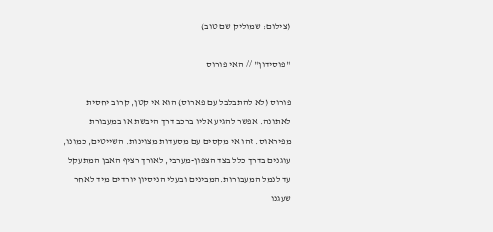(צילום: שמוליק שם טוב)

"פוסידון" // האי פורוס

פורוס (לא להתבלבל עם פארוס) הוא אי קטן, קרוב יחסית לאתונה. אפשר להגיע אליו ברכב דרך היבשת או במעבורת מפיראוס. זהו אי מקסים עם מסעדות מצוינות. השייטים, כמונו, עוגנים בדרך כלל בצד הצפון-מערבי, לאורך רציף האבן המתעקל עד לנמל המעבורות.המבינים ובעלי הניסיון יורדים מיד לאחר שעגנו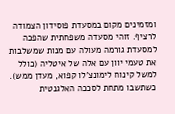ומזמינים מקום במסעדת פוסידון הצמודה לרציף. זוהי מסעדה משפחתית שהפכה למסעדת גורמה מעולה עם מנות שמשלבות את טעמי יוון עם אלה של איטליה (כולל למשל קינוח לימונצ'לו קפוא, מעדן ממש).
כשתשבו מתחת לסככה האלגנטית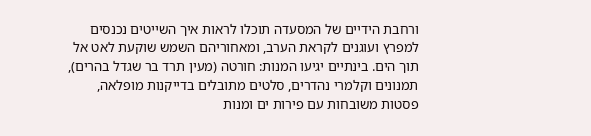ורחבת הידיים של המסעדה תוכלו לראות איך השייטים נכנסים למפרץ ועוגנים לקראת הערב, ומאחוריהם השמש שוקעת לאט אל תוך הים. בינתיים יגיעו המנות: חורטה (מעין תרד בר שגדל בהרים), תמנונים וקלמרי נהדרים, סלטים מתובלים בדייקנות מופלאה, פסטות משובחות עם פירות ים ומנות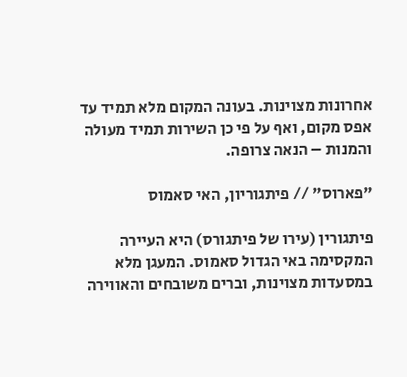אחרונות מצוינות. בעונה המקום מלא תמיד עד אפס מקום, ואף על פי כן השירות תמיד מעולה והמנות – הנאה צרופה.

"פארוס" // פיתגוריון, האי סאמוס

פיתגורין (עירו של פיתגורס) היא העיירה המקסימה באי הגדול סאמוס. המעגן מלא במסעדות מצוינות, וברים משובחים והאווירה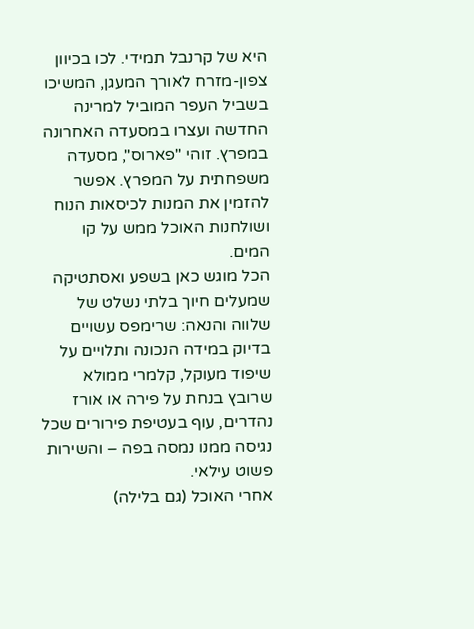היא של קרנבל תמידי. לכו בכיוון צפון-מזרח לאורך המעגן, המשיכו בשביל העפר המוביל למרינה החדשה ועצרו במסעדה האחרונה במפרץ. זוהי "פארוס", מסעדה משפחתית על המפרץ. אפשר להזמין את המנות לכיסאות הנוח ושולחנות האוכל ממש על קו המים.
הכל מוגש כאן בשפע ואסתטיקה שמעלים חיוך בלתי נשלט של שלווה והנאה: שרימפס עשויים בדיוק במידה הנכונה ותלויים על שיפוד מעוקל, קלמרי ממולא שרובץ בנחת על פירה או אורז נהדרים, עוף בעטיפת פירורים שכל נגיסה ממנו נמסה בפה – והשירות פשוט עילאי.
אחרי האוכל (גם בלילה)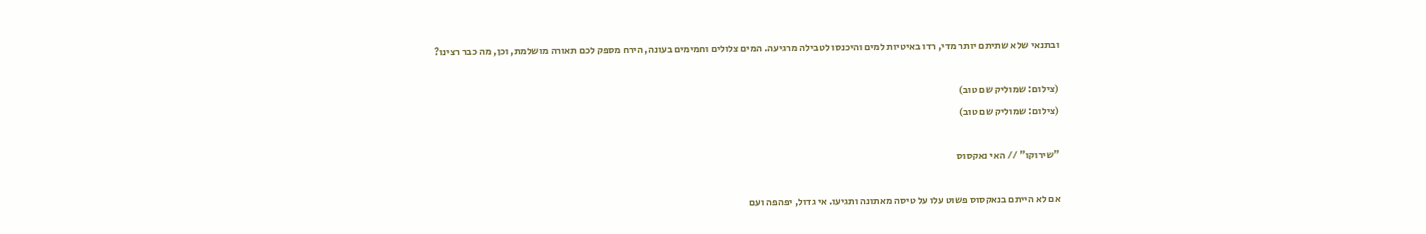ובתנאי שלא שתיתם יותר מדי, רדו באיטיות למים והיכנסו לטבילה מרגיעה. המים צלולים וחמימים בעונה, הירח מספק לכם תאורה מושלמת, וכן, מה כבר רצינו?

(צילום: שמוליק שם טוב)
(צילום: שמוליק שם טוב)

"שירוקו" // האי נאקסוס

אם לא הייתם בנאקסוס פשוט עלו על טיסה מאתונה ותגיעו. אי גדול, יפהפה ועם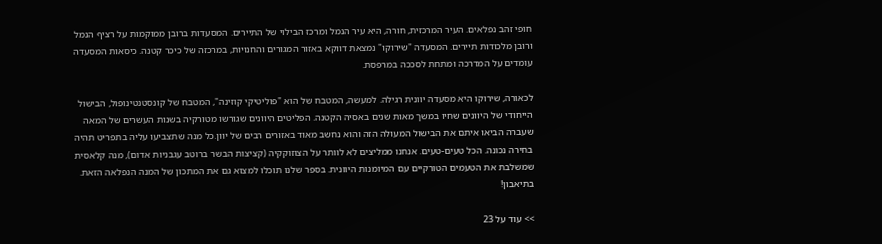חופי זהב נפלאים. העיר המרכזית, חורה, היא עיר הנמל ומרכז הבילוי של התיירים. המסעדות ברובן ממוקמות על רציף הנמל ורובן מלכודות תיירים. המסעדה "שירוקו" נמצאת דווקא באזור המגורים והחנויות, במרכזה של כיכר קטנה. כיסאות המסעדה עומדים על המדרכה ומתחת לסככה במרפסת.

לכאורה, שירוקו היא מסעדה יוונית רגילה. למעשה, המטבח של הוא "פוליטיקי קוזינה", המטבח של קונסטנטינופול, הבישול הייחודי של היוונים שחיו במשך מאות שנים באסיה הקטנה. הפליטים היוונים שגורשו מטורקיה בשנות העשרים של המאה שעברה הביאו איתם את הבישול המעולה הזה והוא נחשב מאוד באזורים רבים של יוון.כל מנה שתצביעו עליה בתפריט תהיה בחירה נכונה. הכל טעים-טעים. אנחנו ממליצים לא לוותר על הצוזוקקיה (קציצות הבשר ברוטב עגבניות אדום), מנה קלאסית שמשלבת את הטעמים הטורקיים עם המיומנות היוונית. בספר שלנו תוכלו למצוא גם את המתכון של המנה הנפלאה הזאת. בתיאבון!

>> עוד על 23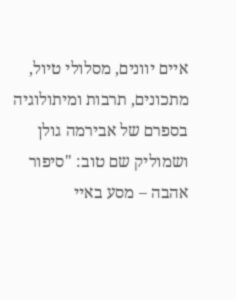איים יוונים, מסלולי טיול, מתכונים, תרבות ומיתולוגיה בספרם של אבירמה גולן ושמוליק שם טוב: "סיפור אהבה – מסע באיי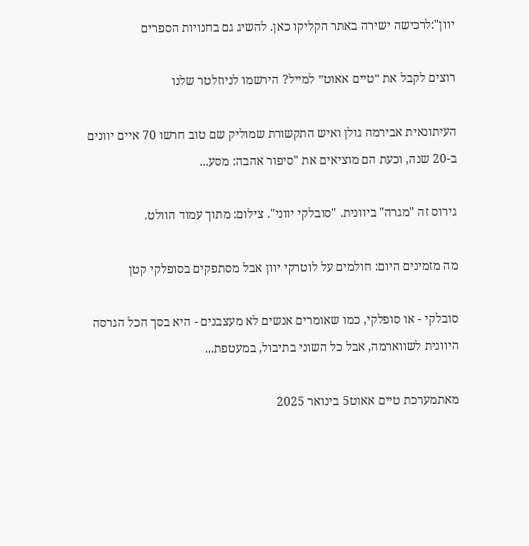יוון":לרכישה ישירה באתר הקליקו כאן. להשיג גם בחנויות הספרים

רוצים לקבל את ״טיים אאוט״ למייל? הירשמו לניוזלטר שלנו

העיתונאית אבירמה גולן ואיש התקשורת שמוליק שם טוב חרשו 70 איים יוונים ב-20 שנה, וכעת הם מוציאים את "סיפור אהבה: מסע...

גירוס זה "מגרה" ביוונית. "סובלקי יווני". צילום: מתוך עמוד הוולט.

מה מזמינים היום: חולמים על לוטרקי יוון אבל מסתפקים בסופלקי קטן

סובלקי - או סופלקי, כמו שאומרים אנשים לא מעצבנים - היא בסך הכל הגרסה היוונית לשווארמה, אבל כל השוני בתיבול, במעטפת...

מאתמערכת טיים אאוט5 בינואר 2025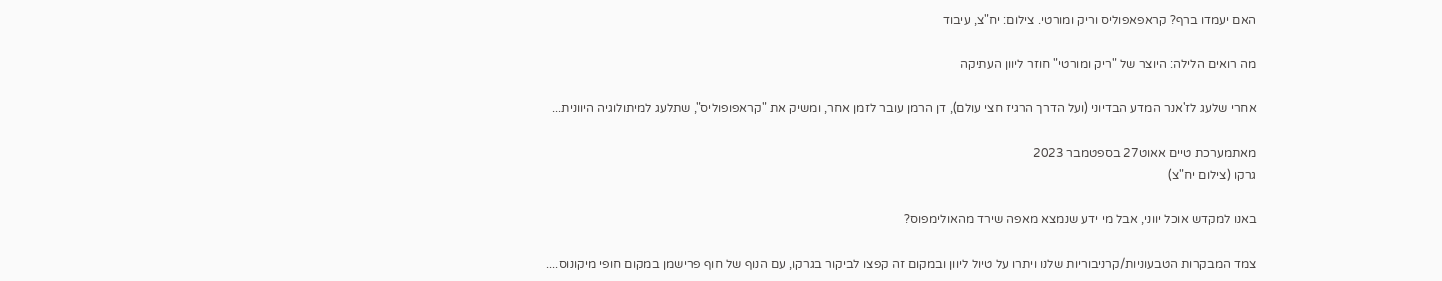האם יעמדו ברף? קראפאפוליס וריק ומורטי. צילום: יח"צ, עיבוד

מה רואים הלילה: היוצר של "ריק ומורטי" חוזר ליוון העתיקה

אחרי שלעג לז'אנר המדע הבדיוני (ועל הדרך הרגיז חצי עולם), דן הרמן עובר לזמן אחר, ומשיק את "קראפופוליס", שתלעג למיתולוגיה היוונית...

מאתמערכת טיים אאוט27 בספטמבר 2023
גרקו (צילום יח"צ)

באנו למקדש אוכל יווני, אבל מי ידע שנמצא מאפה שירד מהאולימפוס?

צמד המבקרות הטבעוניות/קרניבוריות שלנו ויתרו על טיול ליוון ובמקום זה קפצו לביקור בגרקו, עם הנוף של חוף פרישמן במקום חופי מיקונוס....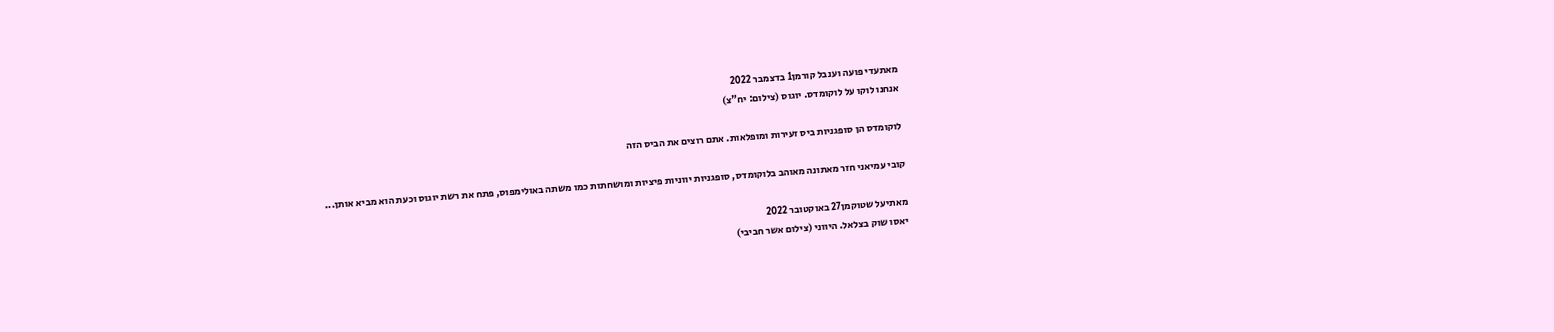מאתעדי פועה וענבל קורמן1 בדצמבר 2022
אנחנו לוקו על לוקומדס. יוגוס (צילום: יח"צ)

לוקומדס הן סופגניות ביס זעירות ומופלאות. אתם רוצים את הביס הזה

קובי עמיאני חזר מאתונה מאוהב בלוקומדס, סופגניות יווניות פיציות ומושחתות כמו משתה באולימפוס, פתח את רשת יוגוס וכעת הוא מביא אותן...

מאתיעל שטוקמן27 באוקטובר 2022
יאסו שוק בצלאל. היווני (צילום אשר חביבי)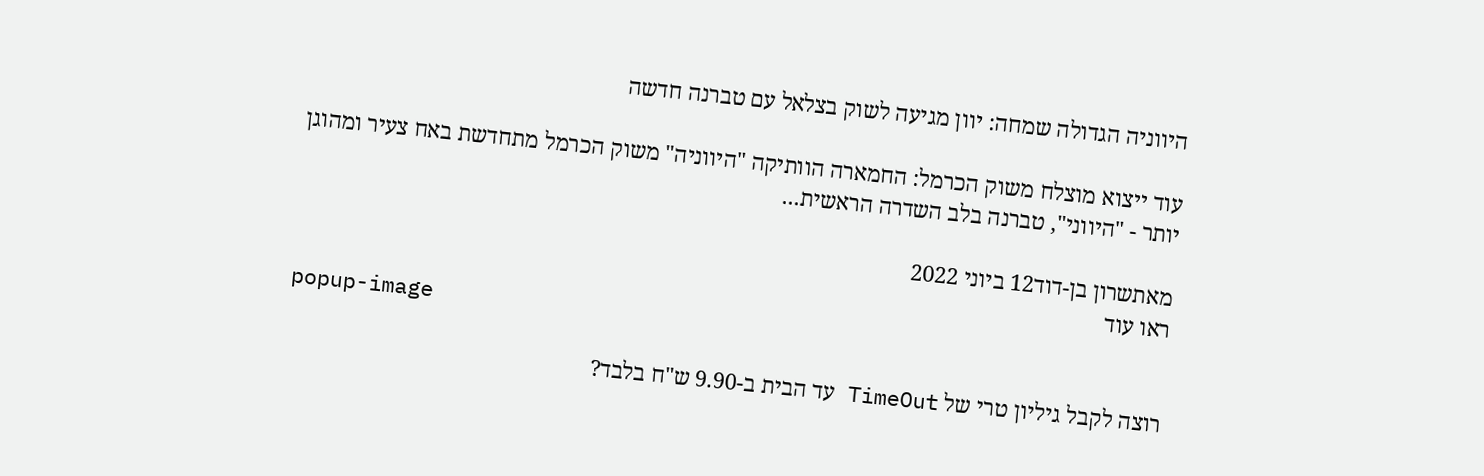היווניה הגדולה שמחה: יוון מגיעה לשוק בצלאל עם טברנה חדשה

עוד ייצוא מוצלח משוק הכרמל: החמארה הוותיקה "היווניה" משוק הכרמל מתחדשת באח צעיר ומהוגן יותר - "היווני", טברנה בלב השדרה הראשית...

מאתשרון בן-דוד12 ביוני 2022
ראו עוד
popup-image

רוצה לקבל גיליון טרי של TimeOut עד הבית ב-9.90 ש"ח בלבד?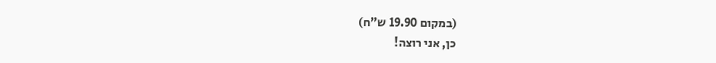(במקום 19.90 ש"ח)
כן, אני רוצה!